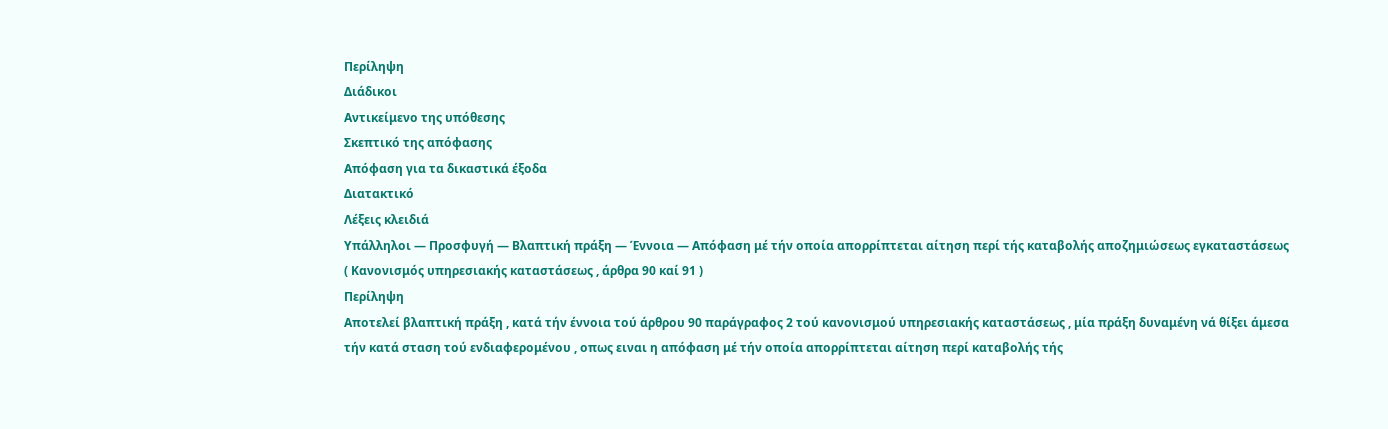Περίληψη
Διάδικοι
Αντικείμενο της υπόθεσης
Σκεπτικό της απόφασης
Απόφαση για τα δικαστικά έξοδα
Διατακτικό
Λέξεις κλειδιά
Υπάλληλοι — Προσφυγή — Βλαπτική πράξη — Έννοια — Απόφαση μέ τήν οποία απορρίπτεται αίτηση περί τής καταβολής αποζημιώσεως εγκαταστάσεως
( Κανονισμός υπηρεσιακής καταστάσεως , άρθρα 90 καί 91 )
Περίληψη
Αποτελεί βλαπτική πράξη , κατά τήν έννοια τού άρθρου 90 παράγραφος 2 τού κανονισμού υπηρεσιακής καταστάσεως , μία πράξη δυναμένη νά θίξει άμεσα τήν κατά σταση τού ενδιαφερομένου , οπως ειναι η απόφαση μέ τήν οποία απορρίπτεται αίτηση περί καταβολής τής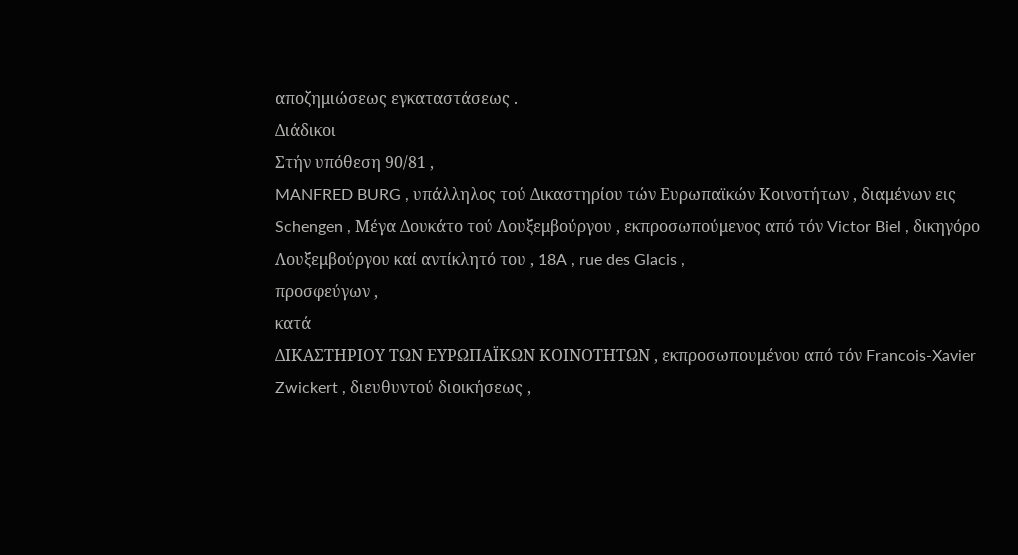αποζημιώσεως εγκαταστάσεως .
Διάδικοι
Στήν υπόθεση 90/81 ,
MANFRED BURG , υπάλληλος τού Δικαστηρίου τών Ευρωπαϊκών Κοινοτήτων , διαμένων εις Schengen , Μέγα Δουκάτο τού Λουξεμβούργου , εκπροσωπούμενος από τόν Victor Biel , δικηγόρο Λουξεμβούργου καί αντίκλητό του , 18A , rue des Glacis ,
προσφεύγων ,
κατά
ΔΙΚΑΣΤΗΡΙΟΥ ΤΩΝ ΕΥΡΩΠΑΪΚΩΝ ΚΟΙΝΟΤΗΤΩΝ , εκπροσωπουμένου από τόν Francois-Xavier Zwickert , διευθυντού διοικήσεως ,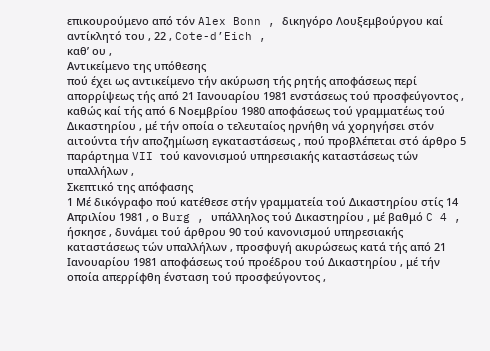επικουρούμενο από τόν Alex Bonn , δικηγόρο Λουξεμβούργου καί αντίκλητό του , 22 , Cote-d’Eich ,
καθ’ ου ,
Αντικείμενο της υπόθεσης
πού έχει ως αντικείμενο τήν ακύρωση τής ρητής αποφάσεως περί απορρίψεως τής από 21 Ιανουαρίου 1981 ενστάσεως τού προσφεύγοντος , καθώς καί τής από 6 Νοεμβρίου 1980 αποφάσεως τού γραμματέως τού Δικαστηρίου , μέ τήν οποία ο τελευταίος ηρνήθη νά χορηγήσει στόν αιτούντα τήν αποζημίωση εγκαταστάσεως , πού προβλέπεται στό άρθρο 5 παράρτημα VII τού κανονισμού υπηρεσιακής καταστάσεως τών υπαλλήλων ,
Σκεπτικό της απόφασης
1 Μέ δικόγραφο πού κατέθεσε στήν γραμματεία τού Δικαστηρίου στίς 14 Απριλίου 1981 , ο Burg , υπάλληλος τού Δικαστηρίου , μέ βαθμό C 4 , ήσκησε , δυνάμει τού άρθρου 90 τού κανονισμού υπηρεσιακής καταστάσεως τών υπαλλήλων , προσφυγή ακυρώσεως κατά τής από 21 Ιανουαρίου 1981 αποφάσεως τού προέδρου τού Δικαστηρίου , μέ τήν οποία απερρίφθη ένσταση τού προσφεύγοντος ,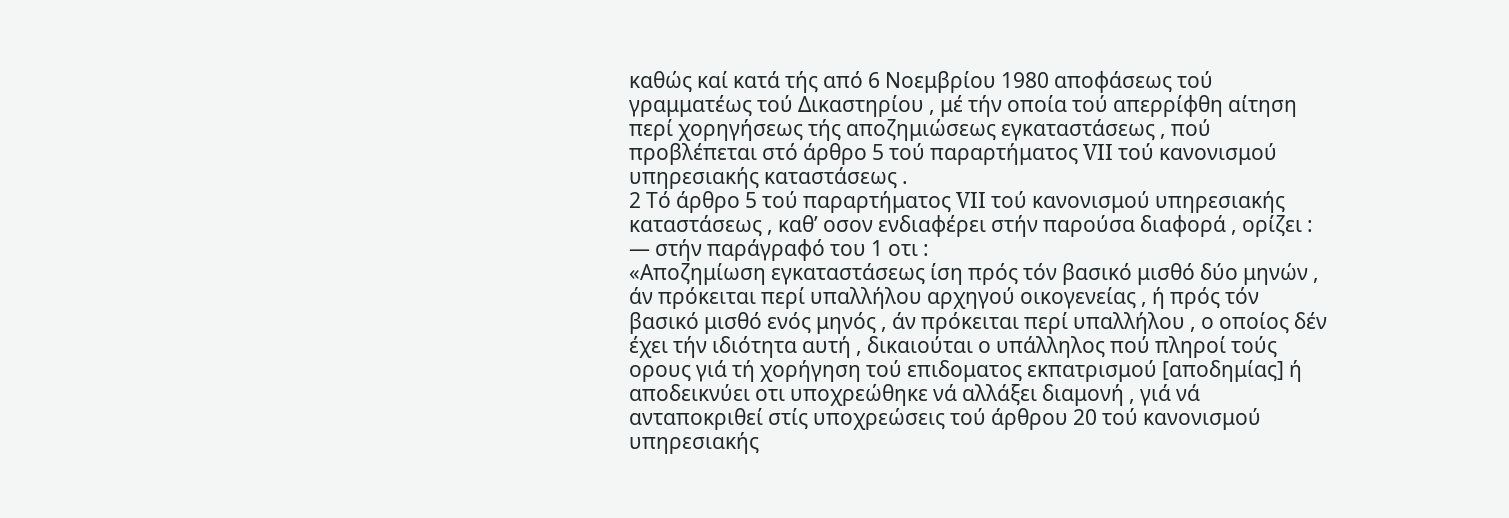καθώς καί κατά τής από 6 Νοεμβρίου 1980 αποφάσεως τού γραμματέως τού Δικαστηρίου , μέ τήν οποία τού απερρίφθη αίτηση περί χορηγήσεως τής αποζημιώσεως εγκαταστάσεως , πού προβλέπεται στό άρθρο 5 τού παραρτήματος VII τού κανονισμού υπηρεσιακής καταστάσεως .
2 Τό άρθρο 5 τού παραρτήματος VII τού κανονισμού υπηρεσιακής καταστάσεως , καθ’ οσον ενδιαφέρει στήν παρούσα διαφορά , ορίζει :
— στήν παράγραφό του 1 οτι :
«Αποζημίωση εγκαταστάσεως ίση πρός τόν βασικό μισθό δύο μηνών , άν πρόκειται περί υπαλλήλου αρχηγού οικογενείας , ή πρός τόν βασικό μισθό ενός μηνός , άν πρόκειται περί υπαλλήλου , ο οποίος δέν έχει τήν ιδιότητα αυτή , δικαιούται ο υπάλληλος πού πληροί τούς ορους γιά τή χορήγηση τού επιδοματος εκπατρισμού [αποδημίας] ή αποδεικνύει οτι υποχρεώθηκε νά αλλάξει διαμονή , γιά νά ανταποκριθεί στίς υποχρεώσεις τού άρθρου 20 τού κανονισμού υπηρεσιακής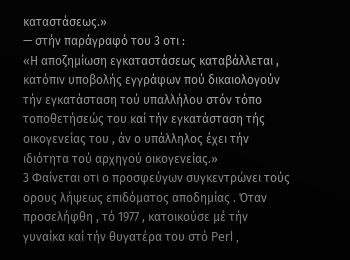καταστάσεως.»
— στήν παράγραφό του 3 οτι :
«Η αποζημίωση εγκαταστάσεως καταβάλλεται , κατόπιν υποβολής εγγράφων πού δικαιολογούν τήν εγκατάσταση τού υπαλλήλου στόν τόπο τοποθετήσεώς του καί τήν εγκατάσταση τής οικογενείας του , άν ο υπάλληλος έχει τήν ιδιότητα τού αρχηγού οικογενείας.»
3 Φαίνεται οτι ο προσφεύγων συγκεντρώνει τούς ορους λήψεως επιδόματος αποδημίας . Όταν προσελήφθη , τό 1977 , κατοικούσε μέ τήν γυναίκα καί τήν θυγατέρα του στό Perl ,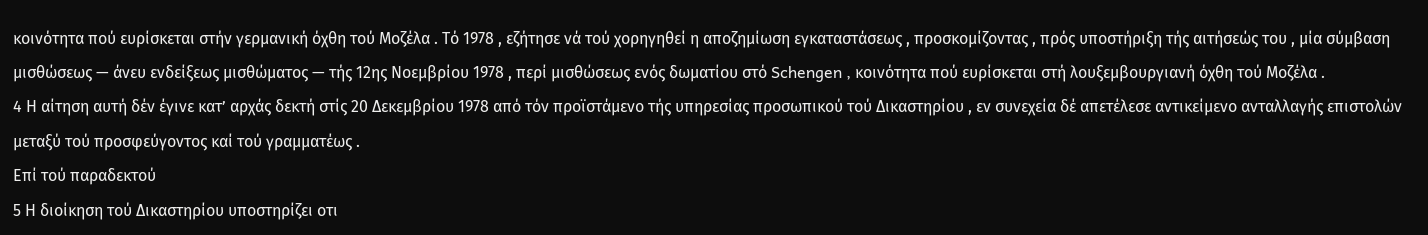κοινότητα πού ευρίσκεται στήν γερμανική όχθη τού Μοζέλα . Τό 1978 , εζήτησε νά τού χορηγηθεί η αποζημίωση εγκαταστάσεως , προσκομίζοντας , πρός υποστήριξη τής αιτήσεώς του , μία σύμβαση μισθώσεως — άνευ ενδείξεως μισθώματος — τής 12ης Νοεμβρίου 1978 , περί μισθώσεως ενός δωματίου στό Schengen , κοινότητα πού ευρίσκεται στή λουξεμβουργιανή όχθη τού Μοζέλα .
4 Η αίτηση αυτή δέν έγινε κατ’ αρχάς δεκτή στίς 20 Δεκεμβρίου 1978 από τόν προϊστάμενο τής υπηρεσίας προσωπικού τού Δικαστηρίου , εν συνεχεία δέ απετέλεσε αντικείμενο ανταλλαγής επιστολών μεταξύ τού προσφεύγοντος καί τού γραμματέως .
Επί τού παραδεκτού
5 Η διοίκηση τού Δικαστηρίου υποστηρίζει οτι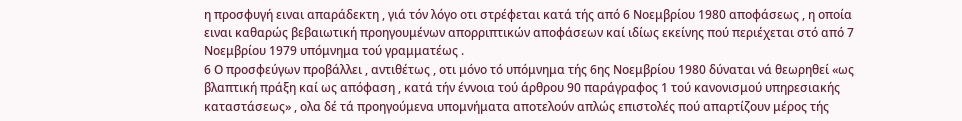η προσφυγή ειναι απαράδεκτη , γιά τόν λόγο οτι στρέφεται κατά τής από 6 Νοεμβρίου 1980 αποφάσεως , η οποία ειναι καθαρώς βεβαιωτική προηγουμένων απορριπτικών αποφάσεων καί ιδίως εκείνης πού περιέχεται στό από 7 Νοεμβρίου 1979 υπόμνημα τού γραμματέως .
6 Ο προσφεύγων προβάλλει , αντιθέτως , οτι μόνο τό υπόμνημα τής 6ης Νοεμβρίου 1980 δύναται νά θεωρηθεί «ως βλαπτική πράξη καί ως απόφαση , κατά τήν έννοια τού άρθρου 90 παράγραφος 1 τού κανονισμού υπηρεσιακής καταστάσεως» , ολα δέ τά προηγούμενα υπομνήματα αποτελούν απλώς επιστολές πού απαρτίζουν μέρος τής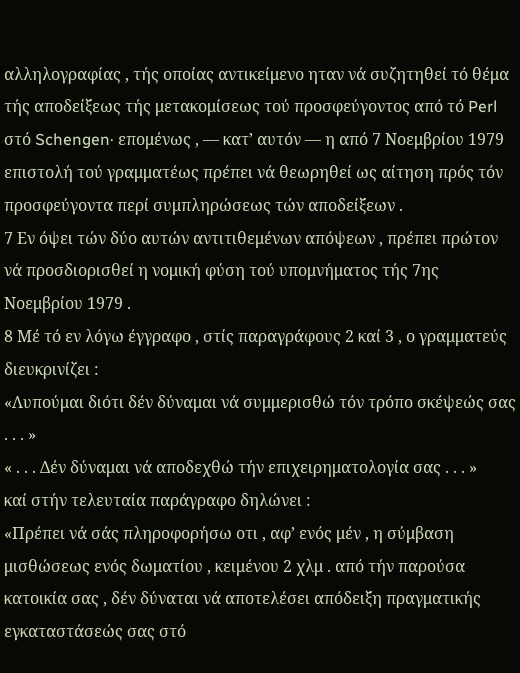αλληλογραφίας , τής οποίας αντικείμενο ηταν νά συζητηθεί τό θέμα τής αποδείξεως τής μετακομίσεως τού προσφεύγοντος από τό Perl στό Schengen· επομένως , — κατ’ αυτόν — η από 7 Νοεμβρίου 1979 επιστολή τού γραμματέως πρέπει νά θεωρηθεί ως αίτηση πρός τόν προσφεύγοντα περί συμπληρώσεως τών αποδείξεων .
7 Εν όψει τών δύο αυτών αντιτιθεμένων απόψεων , πρέπει πρώτον νά προσδιορισθεί η νομική φύση τού υπομνήματος τής 7ης Νοεμβρίου 1979 .
8 Μέ τό εν λόγω έγγραφο , στίς παραγράφους 2 καί 3 , ο γραμματεύς διευκρινίζει :
«Λυπούμαι διότι δέν δύναμαι νά συμμερισθώ τόν τρόπο σκέψεώς σας . . . »
« . . . Δέν δύναμαι νά αποδεχθώ τήν επιχειρηματολογία σας . . . »
καί στήν τελευταία παράγραφο δηλώνει :
«Πρέπει νά σάς πληροφορήσω οτι , αφ’ ενός μέν , η σύμβαση μισθώσεως ενός δωματίου , κειμένου 2 χλμ . από τήν παρούσα κατοικία σας , δέν δύναται νά αποτελέσει απόδειξη πραγματικής εγκαταστάσεώς σας στό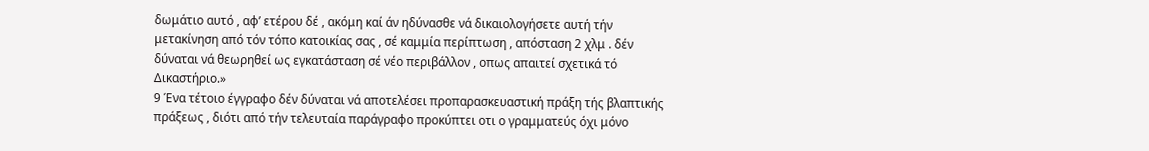δωμάτιο αυτό , αφ’ ετέρου δέ , ακόμη καί άν ηδύνασθε νά δικαιολογήσετε αυτή τήν μετακίνηση από τόν τόπο κατοικίας σας , σέ καμμία περίπτωση , απόσταση 2 χλμ . δέν δύναται νά θεωρηθεί ως εγκατάσταση σέ νέο περιβάλλον , οπως απαιτεί σχετικά τό Δικαστήριο.»
9 Ένα τέτοιο έγγραφο δέν δύναται νά αποτελέσει προπαρασκευαστική πράξη τής βλαπτικής πράξεως , διότι από τήν τελευταία παράγραφο προκύπτει οτι ο γραμματεύς όχι μόνο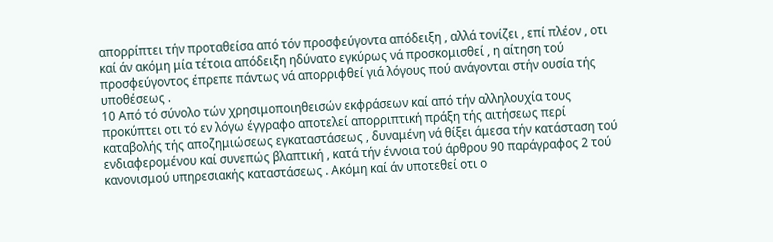απορρίπτει τήν προταθείσα από τόν προσφεύγοντα απόδειξη , αλλά τονίζει , επί πλέον , οτι καί άν ακόμη μία τέτοια απόδειξη ηδύνατο εγκύρως νά προσκομισθεί , η αίτηση τού προσφεύγοντος έπρεπε πάντως νά απορριφθεί γιά λόγους πού ανάγονται στήν ουσία τής υποθέσεως .
10 Από τό σύνολο τών χρησιμοποιηθεισών εκφράσεων καί από τήν αλληλουχία τους προκύπτει οτι τό εν λόγω έγγραφο αποτελεί απορριπτική πράξη τής αιτήσεως περί καταβολής τής αποζημιώσεως εγκαταστάσεως , δυναμένη νά θίξει άμεσα τήν κατάσταση τού ενδιαφερομένου καί συνεπώς βλαπτική , κατά τήν έννοια τού άρθρου 90 παράγραφος 2 τού κανονισμού υπηρεσιακής καταστάσεως . Ακόμη καί άν υποτεθεί οτι ο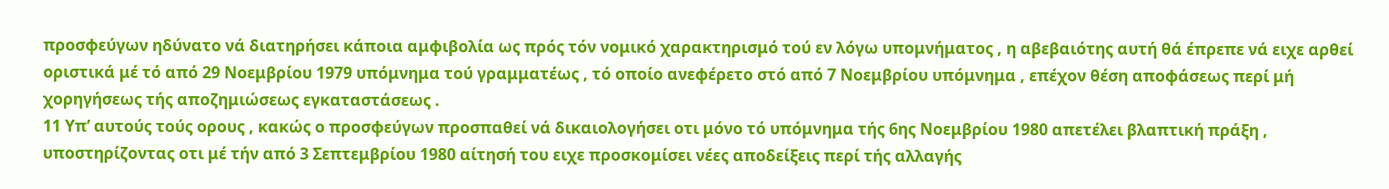προσφεύγων ηδύνατο νά διατηρήσει κάποια αμφιβολία ως πρός τόν νομικό χαρακτηρισμό τού εν λόγω υπομνήματος , η αβεβαιότης αυτή θά έπρεπε νά ειχε αρθεί οριστικά μέ τό από 29 Νοεμβρίου 1979 υπόμνημα τού γραμματέως , τό οποίο ανεφέρετο στό από 7 Νοεμβρίου υπόμνημα , επέχον θέση αποφάσεως περί μή χορηγήσεως τής αποζημιώσεως εγκαταστάσεως .
11 Υπ’ αυτούς τούς ορους , κακώς ο προσφεύγων προσπαθεί νά δικαιολογήσει οτι μόνο τό υπόμνημα τής 6ης Νοεμβρίου 1980 απετέλει βλαπτική πράξη , υποστηρίζοντας οτι μέ τήν από 3 Σεπτεμβρίου 1980 αίτησή του ειχε προσκομίσει νέες αποδείξεις περί τής αλλαγής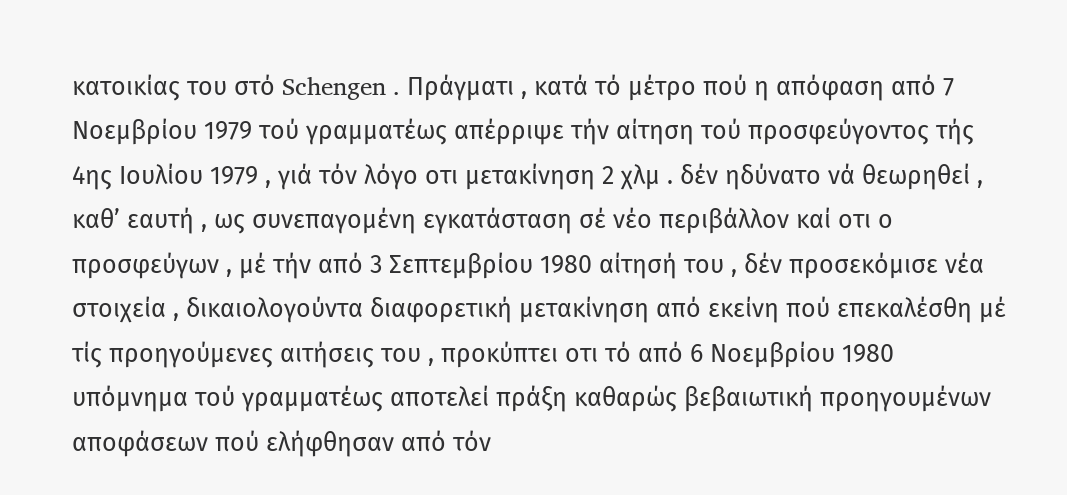κατοικίας του στό Schengen . Πράγματι , κατά τό μέτρο πού η απόφαση από 7 Νοεμβρίου 1979 τού γραμματέως απέρριψε τήν αίτηση τού προσφεύγοντος τής 4ης Ιουλίου 1979 , γιά τόν λόγο οτι μετακίνηση 2 χλμ . δέν ηδύνατο νά θεωρηθεί , καθ’ εαυτή , ως συνεπαγομένη εγκατάσταση σέ νέο περιβάλλον καί οτι ο προσφεύγων , μέ τήν από 3 Σεπτεμβρίου 1980 αίτησή του , δέν προσεκόμισε νέα στοιχεία , δικαιολογούντα διαφορετική μετακίνηση από εκείνη πού επεκαλέσθη μέ τίς προηγούμενες αιτήσεις του , προκύπτει οτι τό από 6 Νοεμβρίου 1980 υπόμνημα τού γραμματέως αποτελεί πράξη καθαρώς βεβαιωτική προηγουμένων αποφάσεων πού ελήφθησαν από τόν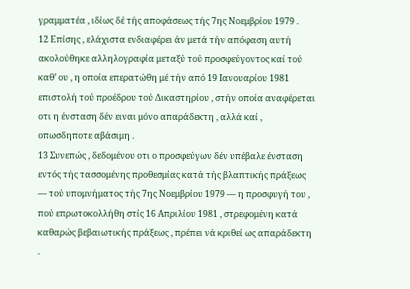γραμματέα , ιδίως δέ τής αποφάσεως τής 7ης Νοεμβρίου 1979 .
12 Επίσης , ελάχιστα ενδιαφέρει άν μετά τήν απόφαση αυτή ακολούθηκε αλληλογραφία μεταξύ τού προσφεύγοντος καί τού καθ’ ου , η οποία επερατώθη μέ τήν από 19 Ιανουαρίου 1981 επιστολή τού προέδρου τού Δικαστηρίου , στήν οποία αναφέρεται οτι η ένσταση δέν ειναι μόνο απαράδεκτη , αλλά καί , οπωσδηποτε αβάσιμη .
13 Συνεπώς , δεδομένου οτι ο προσφεύγων δέν υπέβαλε ένσταση εντός τής τασσομένης προθεσμίας κατά τής βλαπτικής πράξεως — τού υπομνήματος τής 7ης Νοεμβρίου 1979 — η προσφυγή του , πού επρωτοκολλήθη στίς 16 Απριλίου 1981 , στρεφομένη κατά καθαρώς βεβαιωτικής πράξεως , πρέπει νά κριθεί ως απαράδεκτη .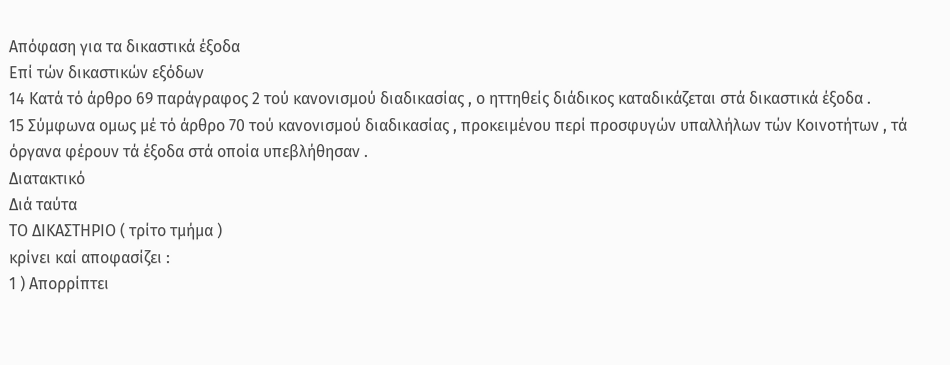Απόφαση για τα δικαστικά έξοδα
Επί τών δικαστικών εξόδων
14 Κατά τό άρθρο 69 παράγραφος 2 τού κανονισμού διαδικασίας , ο ηττηθείς διάδικος καταδικάζεται στά δικαστικά έξοδα .
15 Σύμφωνα ομως μέ τό άρθρο 70 τού κανονισμού διαδικασίας , προκειμένου περί προσφυγών υπαλλήλων τών Κοινοτήτων , τά όργανα φέρουν τά έξοδα στά οποία υπεβλήθησαν .
Διατακτικό
Διά ταύτα
ΤΟ ΔΙΚΑΣΤΗΡΙΟ ( τρίτο τμήμα )
κρίνει καί αποφασίζει :
1 ) Απορρίπτει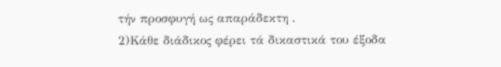τήν προσφυγή ως απαράδεκτη .
2)Κάθε διάδικος φέρει τά δικαστικά του έξοδα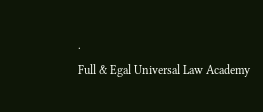.
Full & Egal Universal Law Academy